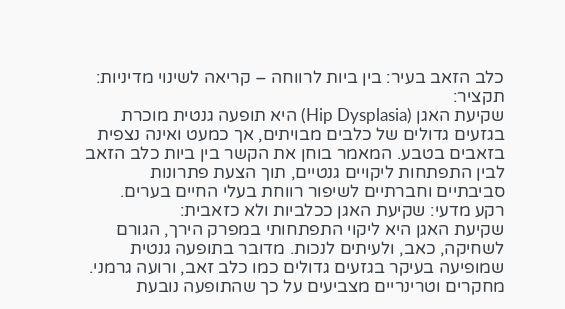כלב הזאב בעיר: בין ביות לרווחה – קריאה לשינוי מדיניות:
תקציר:
שקיעת האגן (Hip Dysplasia) היא תופעה גנטית מוכרת בגזעים גדולים של כלבים מבויתים, אך כמעט ואינה נצפית בזאבים בטבע. המאמר בוחן את הקשר בין ביות כלב הזאב לבין התפתחות ליקויים גנטיים, תוך הצעת פתרונות סביבתיים וחברתיים לשיפור רווחת בעלי החיים בערים.
רקע מדעי: שקיעת האגן ככלביות ולא כזאבית:
שקיעת האגן היא ליקוי התפתחותי במפרק הירך, הגורם לשחיקה, כאב, ולעיתים לנכות. מדובר בתופעה גנטית שמופיעה בעיקר בגזעים גדולים כמו כלב זאב, ורועה גרמני. מחקרים וטרינריים מצביעים על כך שהתופעה נובעת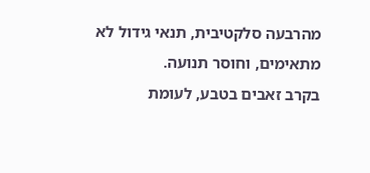מהרבעה סלקטיבית, תנאי גידול לא מתאימים, וחוסר תנועה.
בקרב זאבים בטבע, לעומת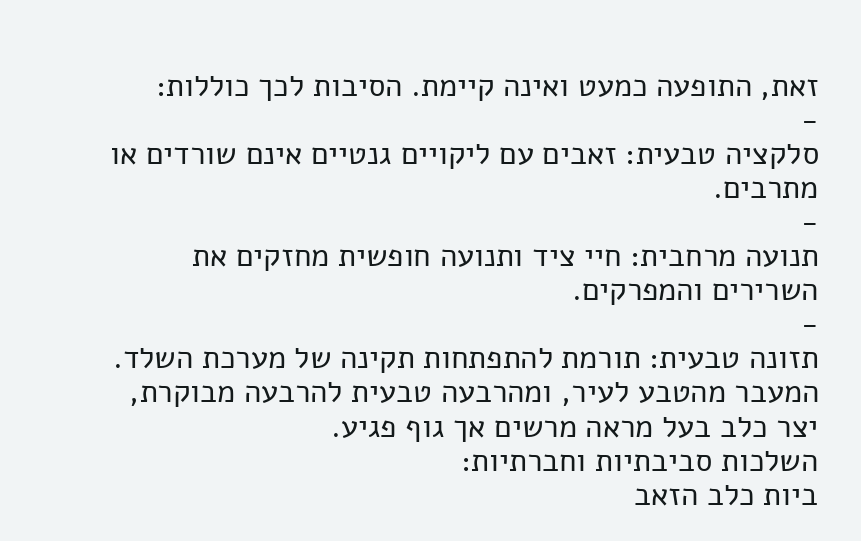זאת, התופעה כמעט ואינה קיימת. הסיבות לכך כוללות:
-
סלקציה טבעית: זאבים עם ליקויים גנטיים אינם שורדים או מתרבים.
-
תנועה מרחבית: חיי ציד ותנועה חופשית מחזקים את השרירים והמפרקים.
-
תזונה טבעית: תורמת להתפתחות תקינה של מערכת השלד.
המעבר מהטבע לעיר, ומהרבעה טבעית להרבעה מבוקרת, יצר כלב בעל מראה מרשים אך גוף פגיע.
השלכות סביבתיות וחברתיות:
ביות כלב הזאב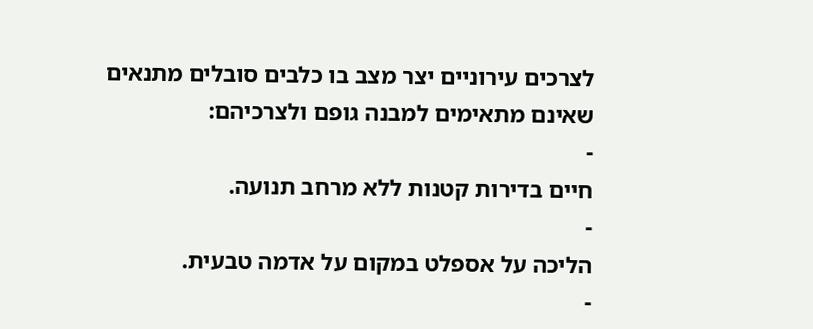לצרכים עירוניים יצר מצב בו כלבים סובלים מתנאים שאינם מתאימים למבנה גופם ולצרכיהם:
-
חיים בדירות קטנות ללא מרחב תנועה.
-
הליכה על אספלט במקום על אדמה טבעית.
-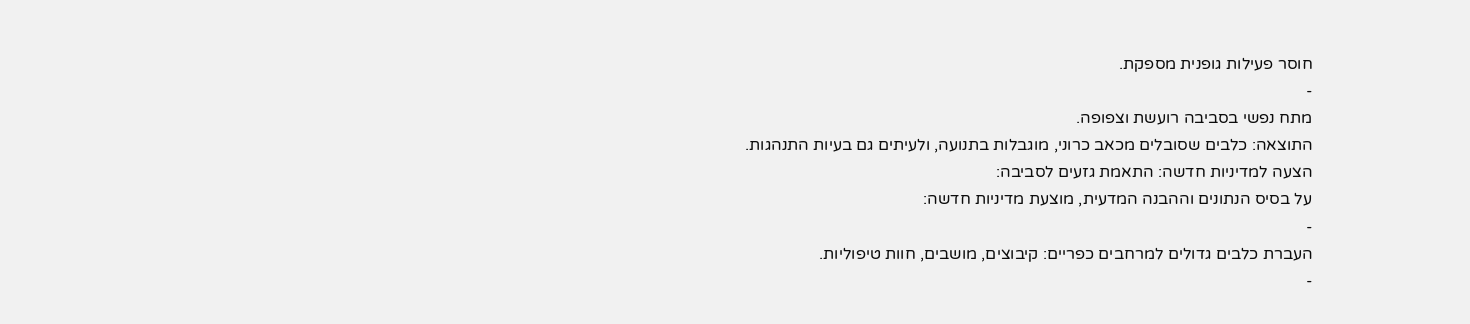חוסר פעילות גופנית מספקת.
-
מתח נפשי בסביבה רועשת וצפופה.
התוצאה: כלבים שסובלים מכאב כרוני, מוגבלות בתנועה, ולעיתים גם בעיות התנהגות.
הצעה למדיניות חדשה: התאמת גזעים לסביבה:
על בסיס הנתונים וההבנה המדעית, מוצעת מדיניות חדשה:
-
העברת כלבים גדולים למרחבים כפריים: קיבוצים, מושבים, חוות טיפוליות.
-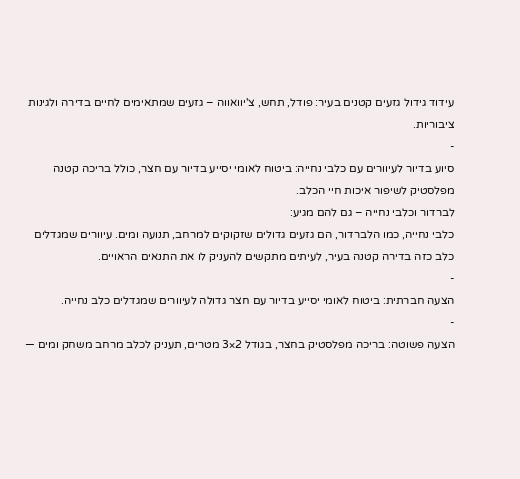עידוד גידול גזעים קטנים בעיר: פודל, תחש, צ'יוואווה – גזעים שמתאימים לחיים בדירה ולגינות ציבוריות.
-
סיוע בדיור לעיוורים עם כלבי נחייה: ביטוח לאומי יסייע בדיור עם חצר, כולל בריכה קטנה מפלסטיק לשיפור איכות חיי הכלב.
לברדור וכלבי נחייה – גם להם מגיע:
כלבי נחייה, כמו הלברדור, הם גזעים גדולים שזקוקים למרחב, תנועה ומים. עיוורים שמגדלים כלב כזה בדירה קטנה בעיר, לעיתים מתקשים להעניק לו את התנאים הראויים.
-
הצעה חברתית: ביטוח לאומי יסייע בדיור עם חצר גדולה לעיוורים שמגדלים כלב נחייה.
-
הצעה פשוטה: בריכה מפלסטיק בחצר, בגודל 2×3 מטרים, תעניק לכלב מרחב משחק ומים —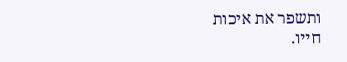ותשפר את איכות חייו.